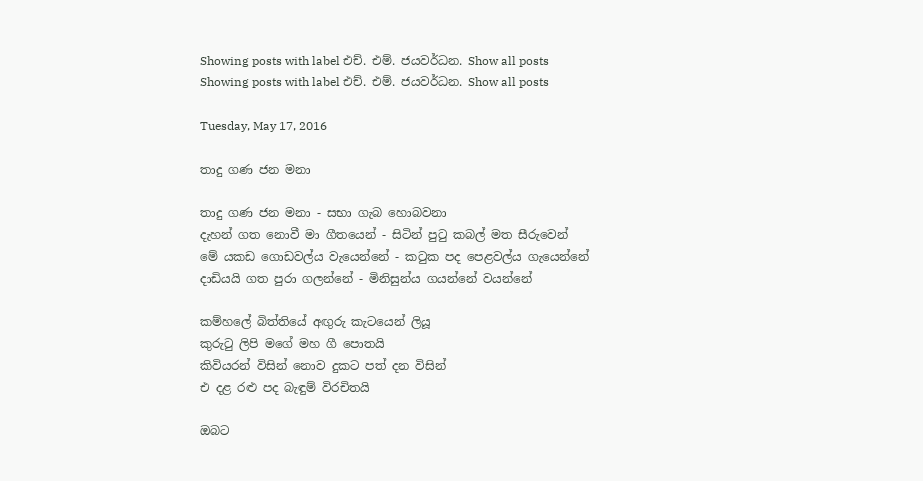Showing posts with label එච්. එම්. ජයවර්ධන. Show all posts
Showing posts with label එච්. එම්. ජයවර්ධන. Show all posts

Tuesday, May 17, 2016

තාදු ගණ ජන මනා

තාදු ගණ ජන මනා - සභා ගැබ හොබවනා
දැහන් ගත නොවී මා ගීතයෙන් - සිටින් පුටු කබල් මත සීරුවෙන්
මේ යකඩ ගොඩවල්ය වැයෙන්නේ - කටුක පද පෙළවල්ය ගැයෙන්නේ
දාඩියයි ගත පුරා ගලන්නේ - මිනිසුන්ය ගයන්නේ වයන්නේ

කම්හලේ බිත්තියේ අඟුරු කැටයෙන් ලියූ
කුරුටු ලිපි මගේ මහ ගී පොතයි
කිවියරන් විසින් නොව දුකට පත් දන විසින්
එ දළ රළු පද බැඳුම් විරචිතයි

ඔබට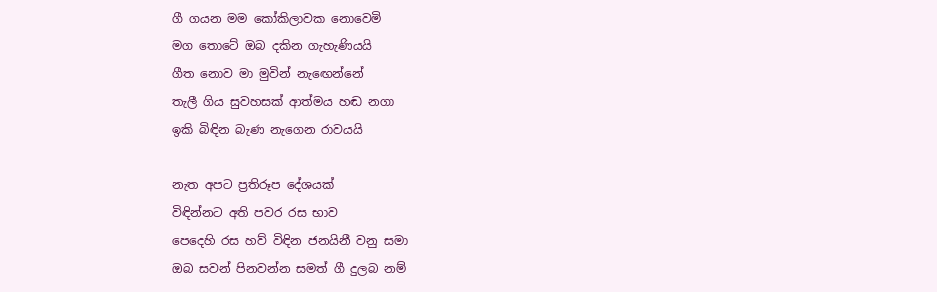ගී ගයන මම කෝකිලාවක නොවෙමි
මග තොටේ ඔබ දකින ගැහැණියයි
ගීත නොව මා මුවින් නැඟෙන්නේ
තැලී ගිය සුවහසක් ආත්මය හඬ නගා
ඉකි බිඳින බැණ නැගෙන රාවයයි

නැත අපට ප්‍රතිරූප දේශයක්
විඳින්නට අති පවර රස භාව
පෙදෙහි රස හව් විඳින ජනයිනී වනු සමා
ඔබ සවන් පිනවන්න සමත් ගී දුලබ නම්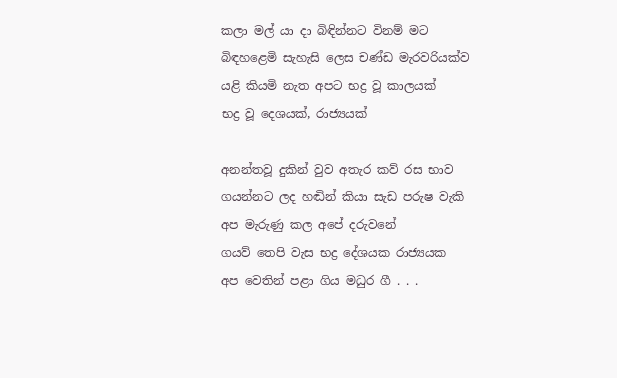කලා මල් යා දා බිඳින්නට විනම් මට
බිඳහළෙමි සැහැසි ලෙස චණ්ඩ මැරවරියක්ව
යළි කියමි නැත අපට භද්‍ර වූ කාලයක්
භද්‍ර වූ දෙශයක්, රාජ්‍යයක්

අනන්තවූ දුකින් වුව අතැර කව් රස භාව
ගයන්නට ලද හඬින් කියා සැඩ පරුෂ වැකි
අප මැරුණු කල අපේ දරුවනේ
ගයව් තෙපි වැස භද්‍ර දේශයක රාජ්‍යයක
අප වෙතින් පළා ගිය මධුර ගී . . .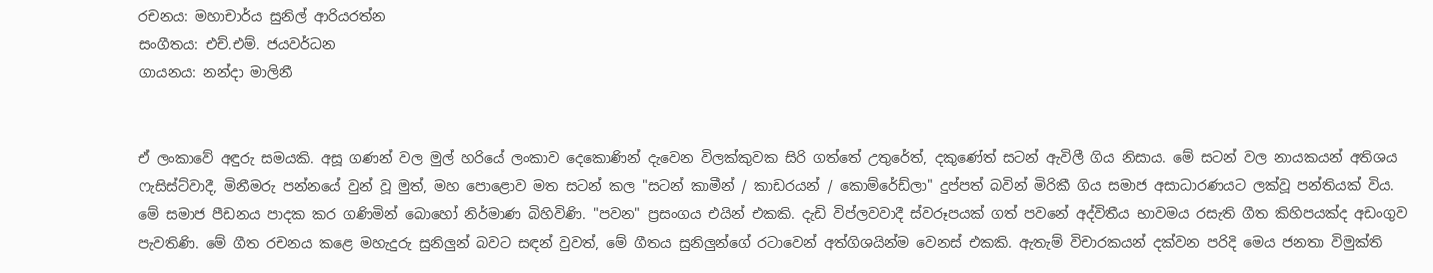රචනය: මහාචාර්ය සුනිල් ආරියරත්න
සංගීතය: එච්.එම්. ජයවර්ධන
ගායනය: නන්දා මාලිනී


ඒ ලංකාවේ අඳුරු සමයකි. අසූ ගණන් වල මුල් හරියේ ලංකාව දෙකොණින් දැවෙන විලක්කුවක සිරි ගත්තේ උතුරේත්, දකුණේත් සටන් ඇවිලී ගිය නිසාය. මේ සටන් වල නායකයන් අතිශය ෆැසිස්ට්වාදී, මිනීමරු පන්නයේ වුන් වූ මුත්, මහ පොළොව මත සටන් කල "සටන් කාමීන් / කාඩරයන් / කොම්රේඩ්ලා" දුප්පත් බවින් මිරිකී ගිය සමාජ අසාධාරණයට ලක්වූ පන්තියක් විය. මේ සමාජ පීඩනය පාදක කර ගණිමින් බොහෝ නිර්මාණ බිහිවිණි. "පවන" ප්‍රසංගය එයින් එකකි. දැඩි විප්ලවවාදී ස්වරූපයක් ගත් පවනේ අද්විතීය භාවමය රසැති ගීත කිහිපයක්ද අඩංගුව පැවතිණි. මේ ගීත රචනය කළෙ මහැදුරු සුනිලුන් බවට සඳන් වුවත්, මේ ගීතය සුනිලුන්ගේ රටාවෙන් අත්ගිශයින්ම වෙනස් එකකි. ඇතැම් විචාරකයන් දක්වන පරිදි මෙය ජනතා විමුක්ති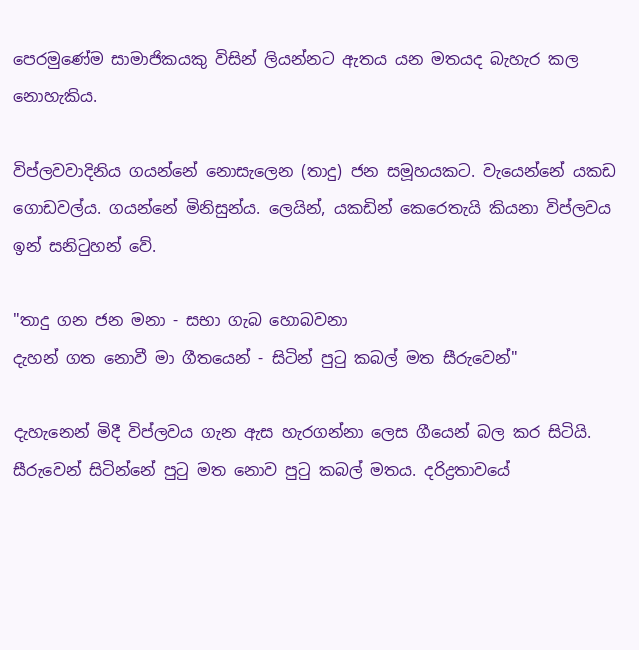පෙරමුණේම සාමාජිකයකු විසින් ලියන්නට ඇතය යන මතයද බැහැර කල නොහැකිය.

විප්ලවවාදිනිය ගයන්නේ නොසැලෙන (තාදු) ජන සමූහයකට. වැයෙන්නේ යකඩ ගොඩවල්ය. ගයන්නේ මිනිසුන්ය. ලෙයින්, යකඩින් කෙරෙතැයි කියනා විප්ලවය ඉන් සනිටුහන් වේ.

"තාදු ගන ජන මනා - සභා ගැබ හොබවනා
දැහන් ගත නොවී මා ගීතයෙන් - සිටින් පුටු කබල් මත සීරුවෙන්"

දැහැනෙන් මිදී විප්ලවය ගැන ඇස හැරගන්නා ලෙස ගීයෙන් බල කර සිටියි. සීරුවෙන් සිටින්නේ පුටු මත නොව පුටු කබල් මතය. දරිද්‍රතාවයේ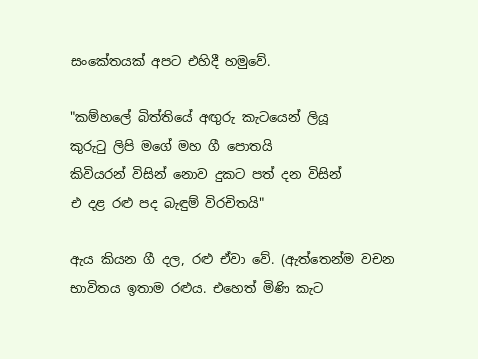සංකේතයක් අපට එහිදී හමුවේ.

"කම්හලේ බිත්තියේ අඟුරු කැටයෙන් ලියූ
කුරුටු ලිපි මගේ මහ ගී පොතයි
කිවියරන් විසින් නොව දුකට පත් දන විසින්
එ දළ රළු පද බැඳුම් විරචිතයි"

ඇය කියන ගී දල, රළු ඒවා වේ. (ඇත්තෙන්ම වචන භාවිතය ඉතාම රළුය. එහෙත් මිණි කැට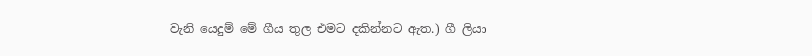වැනි යෙදුම් මේ ගීය තුල එමට දකින්නට ඇත.) ගී ලියා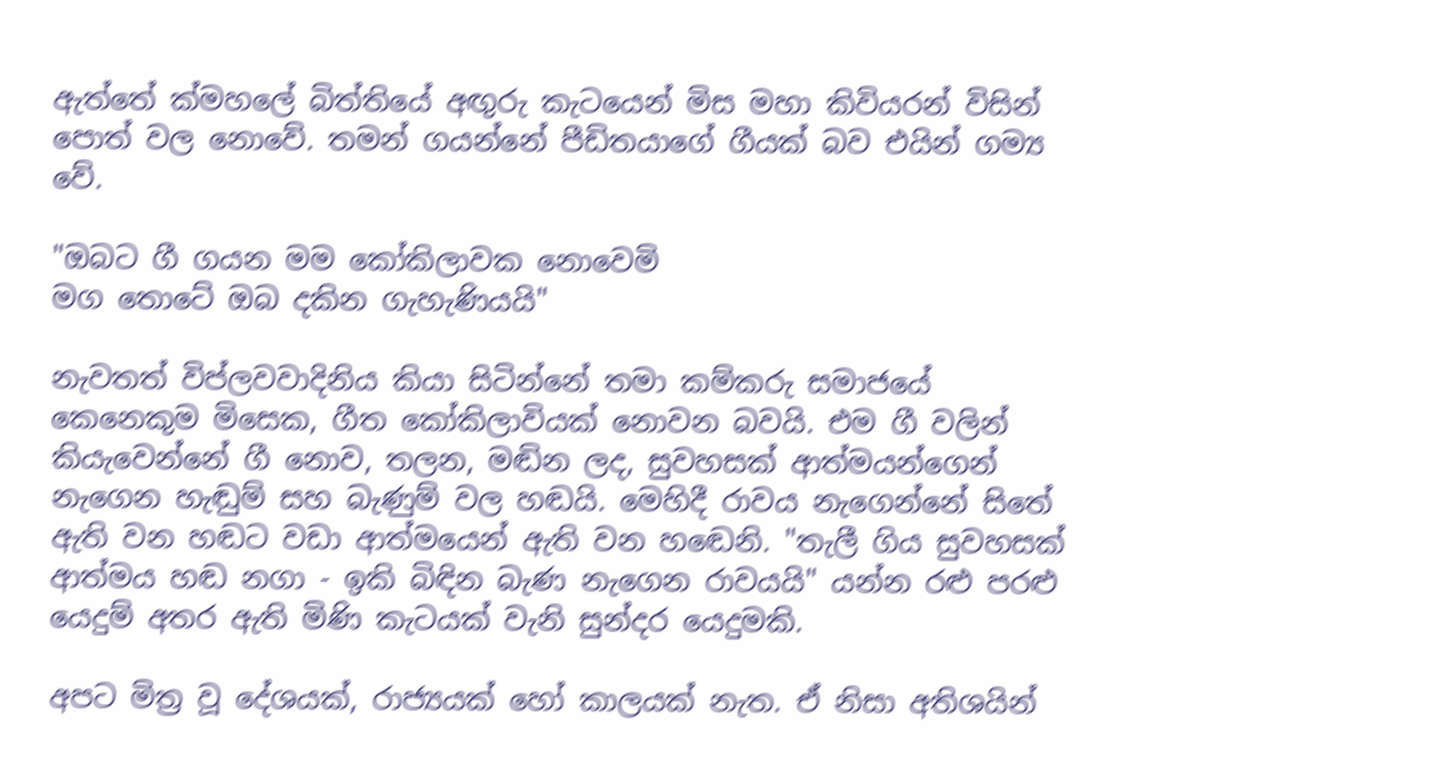ඇත්තේ ක්මහලේ බිත්තියේ අඟුරු කැටයෙන් මිස මහා කිවියරන් විසින් පොත් වල නොවේ. තමන් ගයන්නේ පීඩිතයාගේ ගීයක් බව එයින් ගම්‍ය වේ.

"ඔබට ගී ගයන මම කෝකිලාවක නොවෙමි
මග තොටේ ඔබ දකින ගැහැණියයි"

නැවතත් විප්ලවවාදිනිය කියා සිටින්නේ තමා කම්කරු සමාජයේ කෙනෙකුම මිසෙක, ගීත කෝකිලාවියක් නොවන බවයි. එම ගී වලින් කියැවෙන්නේ ගී නොව, තලන, මඬින ලද, සුවහසක් ආත්මයන්ගෙන් නැගෙන හැඬුම් සහ බැණුම් වල හඬයි. මෙහිදී රාවය නැගෙන්නේ සිතේ ඇති වන හඬට වඩා ආත්මයෙන් ඇති වන හඬෙනි. "තැලී ගිය සුවහසක් ආත්මය හඬ නගා - ඉකි බිඳින බැණ නැගෙන රාවයයි" යන්න රළු පරළු යෙදුම් අතර ඇති මිණි කැටයක් වැනි සුන්දර යෙදුමකි.

අපට මිත්‍ර වූ දේශයක්, රාජ්‍යයක් හෝ කාලයක් නැත. ඒ නිසා අතිශයින්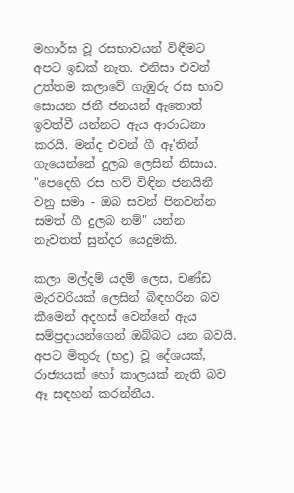මහාර්ඝ වූ රසභාවයන් විඳීමට අපට ඉඩක් නැත. එනිසා එවන් උත්තම කලාවේ ගැඹුරු රස භාව සොයන ජනී ජනයන් ඇතොත් ඉවත්වී යන්නට ඇය ආරාධනා කරයි. මන්ද එවන් ගී ඈ'තින් ගැයෙන්නේ දුලබ ලෙසින් නිසාය. "පෙදෙහි රස හව් විඳින ජනයිනී වනු සමා - ඔබ සවන් පිනවන්න සමත් ගී දුලබ නම්" යන්න නැවතත් සුන්දර යෙදුමකි.

කලා මල්දම් යදම් ලෙස, චණ්ඩ මැරවරියක් ලෙසින් බිඳහරින බව කීමෙන් අදහස් වෙන්නේ ඇය සම්ප්‍රදායන්ගෙන් ඔබ්බට යන බවයි. අපට මිතුරු (භද්‍ර) වූ දේශයක්, රාජ්‍යයක් හෝ කාලයක් නැති බව ඈ සඳහන් කරන්නීය.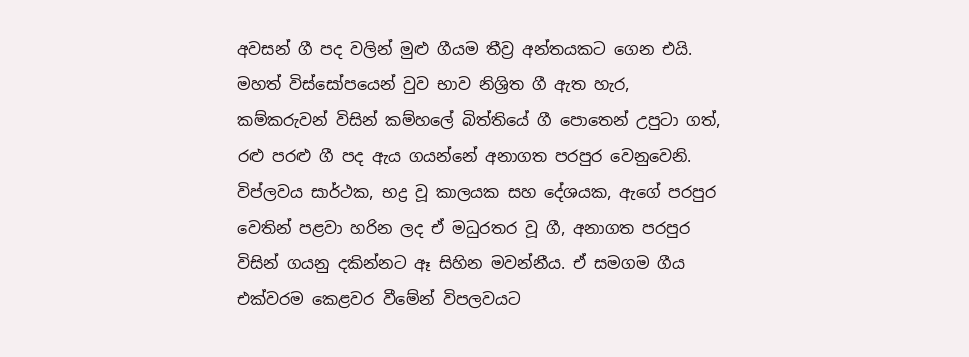අවසන් ගී පද වලින් මුළු ගීයම තීව්‍ර අන්තයකට ගෙන එයි. මහත් විස්සෝපයෙන් වුව භාව නිශ්‍රිත ගී ඇත හැර, කම්කරුවන් විසින් කම්හලේ බිත්තියේ ගී පොතෙන් උපුටා ගත්, රළු පරළු ගී පද ඇය ගයන්නේ අනාගත පරපුර වෙනුවෙනි. විප්ලවය සාර්ථක, භද්‍ර වූ කාලයක සහ දේශයක, ඇගේ පරපුර වෙතින් පළවා හරින ලද ඒ මධුරතර වූ ගී, අනාගත පරපුර විසින් ගයනු දකින්නට ඈ සිහින මවන්නීය. ඒ සමගම ගීය එක්වරම කෙළවර වීමේන් විපලවයට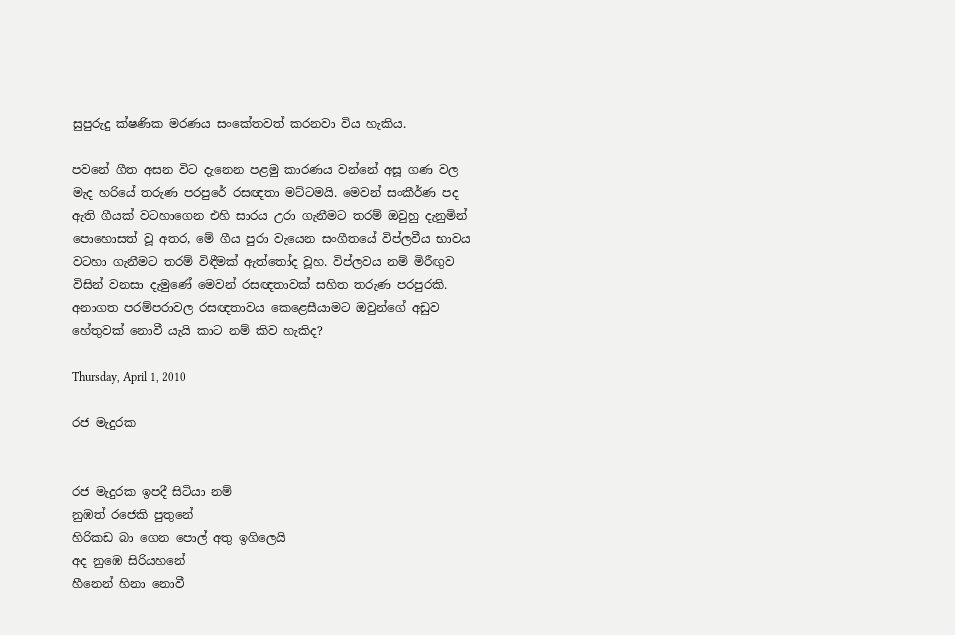සුපුරුදු ක්ෂණික මරණය සංකේතවත් කරනවා විය හැකිය.

පවනේ ගීත අසන විට දැනෙන පළමු කාරණය වන්නේ අසූ ගණ වල මැද හරියේ තරුණ පරපුරේ රසඥතා මට්ටමයි. මෙවන් සංකීර්ණ පද ඇති ගීයක් වටහාගෙන එහි සාරය උරා ගැනීමට තරම් ඔවුහු දැනුමින් පොහොසත් වූ අතර, මේ ගීය පුරා වැයෙන සංගීතයේ විප්ලවීය භාවය වටහා ගැනීමට තරම් විඳීමක් ඇත්තෝද වූහ. විප්ලවය නම් මිරීඟුව විසින් වනසා දැමුණේ මෙවන් රසඥතාවක් සහිත තරුණ පරපුරකි. අනාගත පරම්පරාවල රසඥතාවය කෙළෙසීයාමට ඔවුන්ගේ අඩුව හේතුවක් නොවී යැයි කාට නම් කිව හැකිද?

Thursday, April 1, 2010

රජ මැදුරක


රජ මැදුරක ඉපදී සිටියා නම්
නුඹත් රජෙකි පුතුනේ
හිරිකඩ බා ගෙන පොල් අතු ඉගිලෙයි
අද නුඹෙ සිරියහනේ
හීනෙන් හිනා නොවී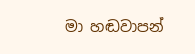මා හඬවාපන්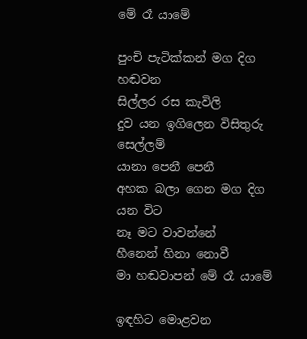මේ රෑ යාමේ

පුංචි පැටික්කන් මග දිග හඬවන
සිල්ලර රස කැවිලි
දුව යන ඉගිලෙන විසිතුරු සෙල්ලම්
යානා පෙනී පෙනී
අහක බලා ගෙන මග දිග යන විට
නෑ මට වාවන්නේ
හීනෙන් හිනා නොවී
මා හඬවාපන් මේ රෑ යාමේ

ඉඳහිට මොළවන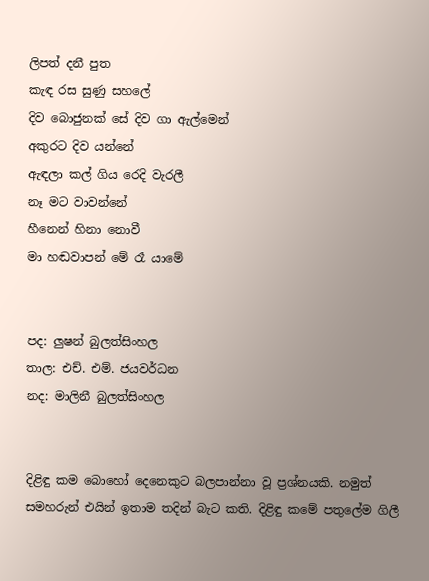ලිපත් දනී පුත
කැඳ රස සුණු සහලේ
දිව බොජුනක් සේ දිව ගා ඇල්මෙන්
අකුරට දිව යන්නේ
ඇඳලා කල් ගිය රෙදි වැරලී
නෑ මට වාවන්නේ
හීනෙන් හිනා නොවී
මා හඬවාපන් මේ රෑ යාමේ


පද: ලුෂන් බුලත්සිංහල
තාල: එච්. එම්. ජයවර්ධන
නද: මාලිනී බුලත්සිංහල


දිළිඳු කම බොහෝ දෙනෙකුට බලපාන්නා වූ ප්‍රශ්නයකි. නමුත් සමහරුන් එයින් ඉතාම තදින් බැට කති. දිළිඳු කමේ පතුලේම ගිලී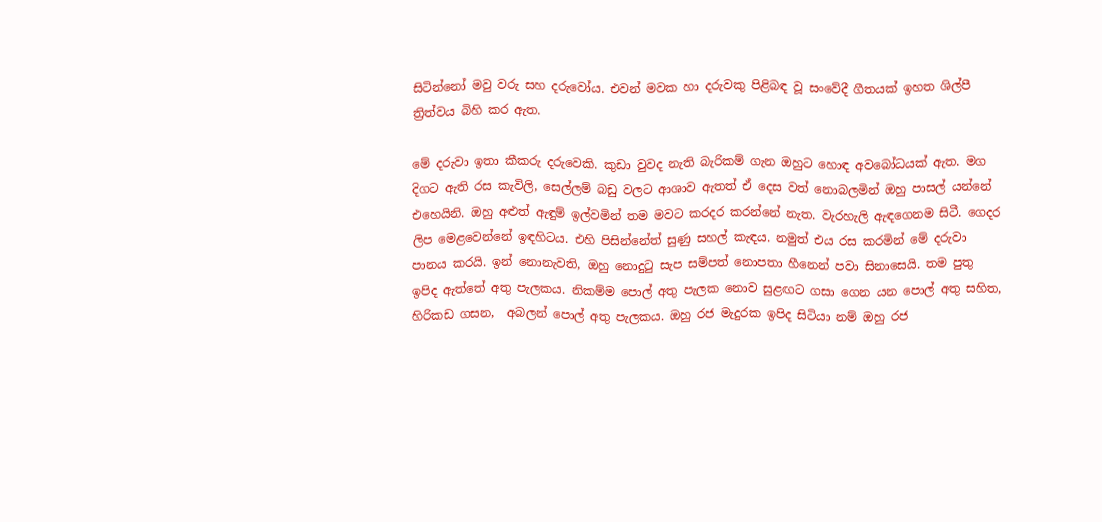සිටින්නෝ මවු වරු සහ දරුවෝය. එවන් මවක හා දරුවකු පිළිබඳ වූ සංවේදී ගීතයක් ඉහත ශිල්පී ත්‍රිත්වය බිහි කර ඇත.

මේ දරුවා ඉතා කීකරු දරුවෙකි. කුඩා වුවද නැති බැරිකම් ගැන ඔහුට හොඳ අවබෝධයක් ඇත. මග දිගට ඇති රස කැවිලි, සෙල්ලම් බඩු වලට ආශාව ඇතත් ඒ දෙස වත් නොබලමින් ඔහු පාසල් යන්නේ එහෙයිනි. ඔහු අළුත් ඇඳුම් ඉල්වමින් තම මවට කරදර කරන්නේ නැත. වැරහැලි ඇඳගෙනම සිටී. ගෙදර ලිප මෙළවෙන්නේ ඉඳහිටය. එහි පිසින්නේත් සුණු සහල් කැඳය. නමුත් එය රස කරමින් මේ දරුවා පානය කරයි. ඉන් නොනැවති, ඔහු නොදුටු සැප සම්පත් නොපතා හීනෙන් පවා සිනාසෙයි. තම පුතු ඉපිද ඇත්තේ අතු පැලකය. නිකම්ම පොල් අතු පැලක නොව සුළඟට ගසා ගෙන යන පොල් අතු සහිත, හිරිකඩ ගසන,  අබලන් පොල් අතු පැලකය. ඔහු රජ මැදුරක ඉපිද සිටියා නම් ඔහු රජ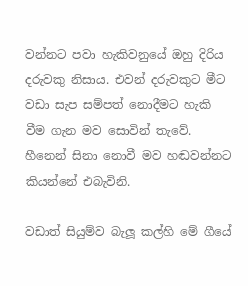වන්නට පවා හැකිවනුයේ ඔහු දිරිය දරුවකු නිසාය. එවන් දරුවකුට මීට වඩා සැප සම්පත් නොදීමට හැකි වීම ගැන මව සොවින් තැවේ. හීනෙන් සිනා නොවී මව හඬවන්නට කියන්නේ එබැවිනි.

වඩාත් සියුම්ව බැලූ කල්හි මේ ගීයේ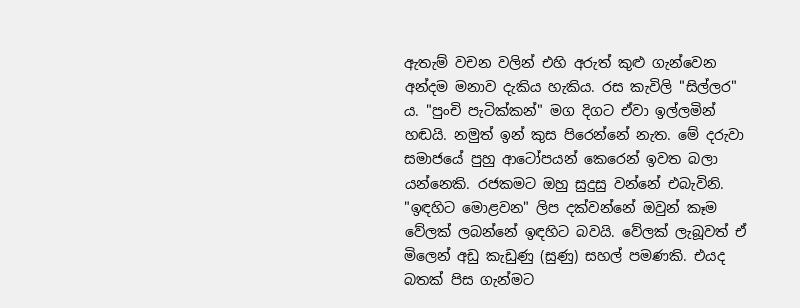ඇතැම් වචන වලින් එහි අරුත් කුළු ගැන්වෙන අන්දම මනාව දැකිය හැකිය. රස කැවිලි "සිල්ලර" ය. "පුංචි පැටික්කන්" මග දිගට ඒවා ඉල්ලමින් හඬයි. නමුත් ඉන් කුස පිරෙන්නේ නැත. මේ දරුවා සමාජයේ පුහු ආටෝපයන් කෙරෙන් ඉවත බලා යන්නෙකි. රජකමට ඔහු සුදුසු වන්නේ එබැවිනි. "ඉඳහිට මොළවන" ලිප දක්වන්නේ ඔවුන් කෑම වේලක් ලබන්නේ ඉඳහිට බවයි. වේලක් ලැබූවත් ඒ මිලෙන් අඩු කැඩුණු (සුණු) සහල් පමණකි. එයද බතක් පිස ගැන්මට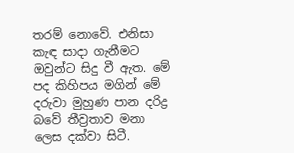තරම් නොවේ. එනිසා කැඳ සාදා ගැනීමට ඔවුන්ට සිදු වී ඇත. මේ පද කිහිපය මගින් මේ දරුවා මුහුණ පාන දරිද්‍ර බවේ තීව්‍රතාව මනා ලෙස දක්වා සිටී.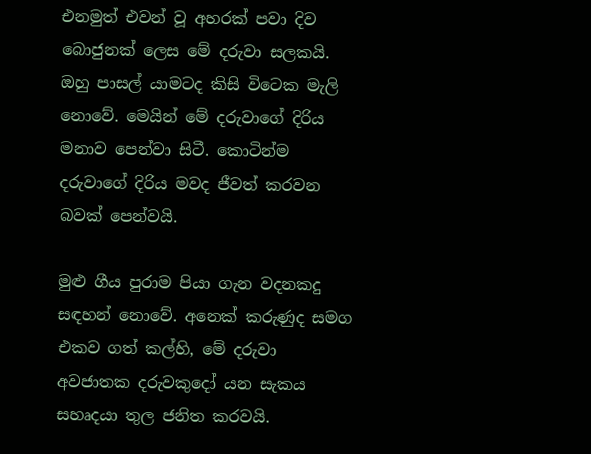එනමුත් එවන් වූ අහරක් පවා දිව බොජුනක් ලෙස මේ දරුවා සලකයි. ඔහු පාසල් යාමටද කිසි විටෙක මැලි නොවේ. මෙයින් මේ දරුවාගේ දිරිය මනාව පෙන්වා සිටී. කොටින්ම දරුවාගේ දිරිය මවද ජීවත් කරවන බවක් පෙන්වයි.

මුළු ගීය පුරාම පියා ගැන වදනකදු සඳහන් නොවේ. අනෙක් කරුණුද සමග එකව ගත් කල්හි, මේ දරුවා අවජාතක දරුවකුදෝ යන සැකය සහෘදයා තුල ජනිත කරවයි.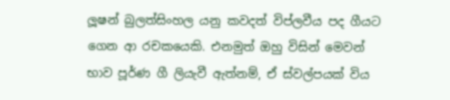ලූෂන් බුලත්සිංහල යනු කවදත් විප්ලවීය පද ගීයට ගෙන ආ රචකයෙකි. එනමුත් ඔහු විසින් මෙවන් භාව පූර්ණ ගී ලියැවී ඇත්නම්, ඒ ස්වල්පයක් විය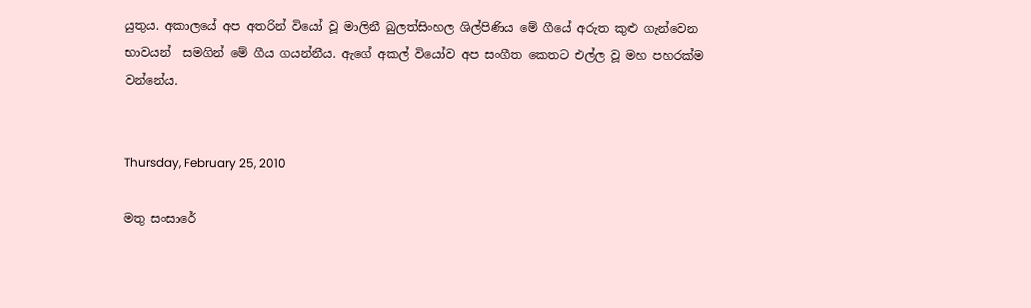යුතුය. අකාලයේ අප අතරින් වියෝ වූ මාලිනී බුලත්සිංහල ශිල්පිණිය මේ ගීයේ අරුත කුළු ගැන්වෙන භාවයන්  සමගින් මේ ගීය ගයන්නීය. ඇගේ අකල් වියෝව අප සංගීත කෙතට එල්ල වූ මහ පහරක්ම වන්නේය.


Thursday, February 25, 2010

මතු සංසාරේ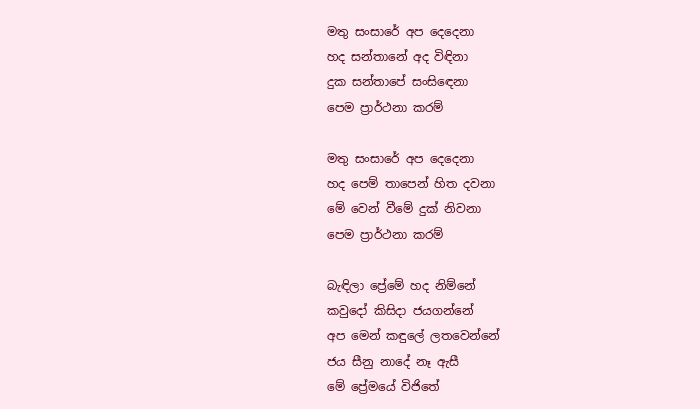මතු සංසාරේ අප දෙදෙනා
හද සන්තානේ අද විඳිනා
දුක සන්තාපේ සංසිඳෙනා
පෙම ප්‍රාර්ථනා කරම්

මතු සංසාරේ අප දෙදෙනා
හද පෙම් තාපෙන් හිත දවනා
මේ වෙන් වීමේ දුක් නිවනා
පෙම ප්‍රාර්ථනා කරම්

බැඳිලා ප්‍රේමේ හද නිම්නේ
කවුදෝ කිසිදා ජයගන්නේ
අප මෙන් කඳුලේ ලතවෙන්නේ
ජය සීනු නාදේ නෑ ඇසී
මේ ප්‍රේමයේ විජිතේ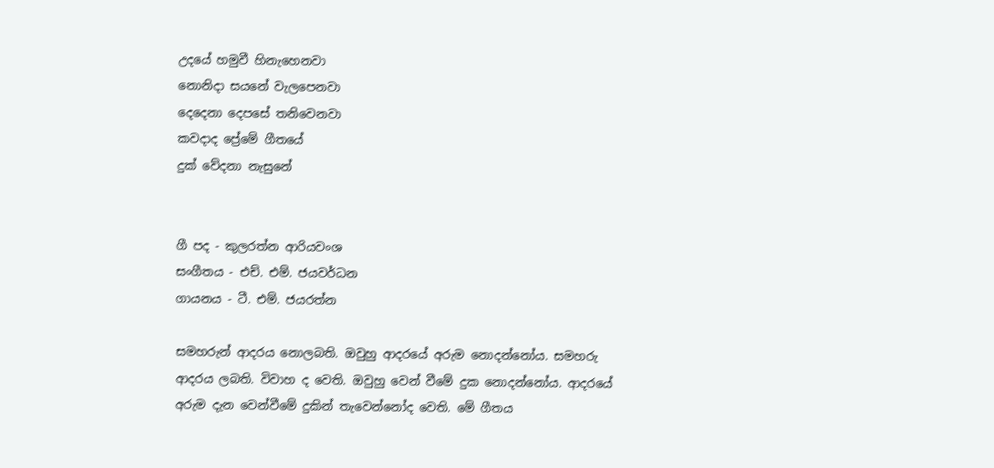උදයේ හමුවී හිනැහෙනවා
නොනිදා සයනේ වැලපෙනවා
දෙදෙනා දෙපසේ තනිවෙනවා
කවදාද ප්‍රේමේ ගීතයේ
දුක් වේදනා නැසුනේ


ගී පද - කුලරත්න ආරියවංශ
සංගීතය - එච්. එම්. ජයවර්ධන
ගායනය - ටී. එම්. ජයරත්න

සමහරුන් ආදරය නොලබති. ඔවුහු ආදරයේ අරුම නොදන්නෝය. සමහරු ආදරය ලබති. විවාහ ද වෙති. ඔවුහු වෙන් වීමේ දුක නොදන්නෝය. ආදරයේ අරුම දැන වෙන්වීමේ දුකින් තැවෙන්නෝද වෙති. මේ ගීතය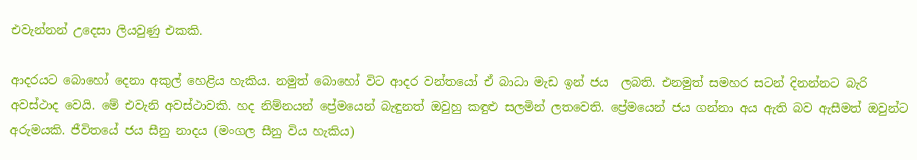එවැන්නන් උදෙසා ලියවුණු එකකි.

ආදරයට බොහෝ දෙනා අකුල් හෙළිය හැකිය. නමුත් බොහෝ විට ආදර වන්තයෝ ඒ බාධා මැඩ ඉන් ජය  ලබති. එනමුත් සමහර සටන් දිනන්නට බැරි අවස්ථාද වෙයි. මේ එවැනි අවස්ථාවකි. හද නිම්නයන් ප්‍රේමයෙන් බැඳුනත් ඔවුහු කඳුළු සලමින් ලතවෙති. ප්‍රේමයෙන් ජය ගන්නා අය ඇති බව ඇසීමත් ඔවුන්ට අරුමයකි. ජීවිතයේ ජය සීනු නාදය (මංගල සීනු විය හැකිය)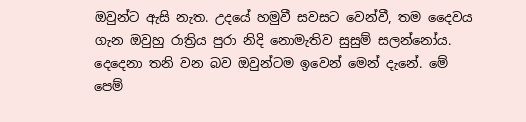ඔවුන්ට ඇසි නැත. උදයේ හමුවී සවසට වෙන්වී, තම දෛවය ගැන ඔවුහු රාත්‍රිය පුරා නිදි නොමැතිව සුසුම් සලන්නෝය. දෙදෙනා තනි වන බව ඔවුන්ටම ඉවෙන් මෙන් දැනේ. මේ පෙම්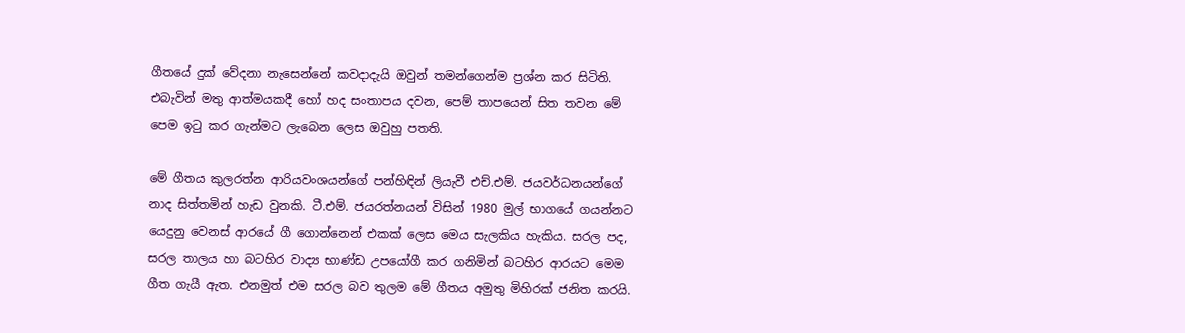ගීතයේ දුක් වේදනා නැසෙන්නේ කවදාදැයි ඔවුන් තමන්ගෙන්ම ප්‍රශ්න කර සිටිති. එබැවින් මතු ආත්මයකදී හෝ හද සංතාපය දවන, පෙම් තාපයෙන් සිත තවන මේ පෙම ඉටු කර ගැන්මට ලැබෙන ලෙස ඔවුහු පතති.

මේ ගීතය කුලරත්න ආරියවංශයන්ගේ පන්හිඳින් ලියැවී එච්.එම්. ජයවර්ධනයන්ගේ නාද සිත්තමින් හැඩ වුනකි. ටී.එම්. ජයරත්නයන් විසින් 1980 මුල් භාගයේ ගයන්නට යෙදුනු වෙනස් ආරයේ ගී ගොන්නෙන් එකක් ලෙස මෙය සැලකිය හැකිය. සරල පද, සරල තාලය හා බටහිර වාද්‍ය භාණ්ඩ උපයෝගී කර ගනිමින් බටහිර ආරයට මෙම ගීත ගැයී ඇත. එනමුත් එම සරල බව තුලම මේ ගීතය අමුතු මිහිරක් ජනිත කරයි.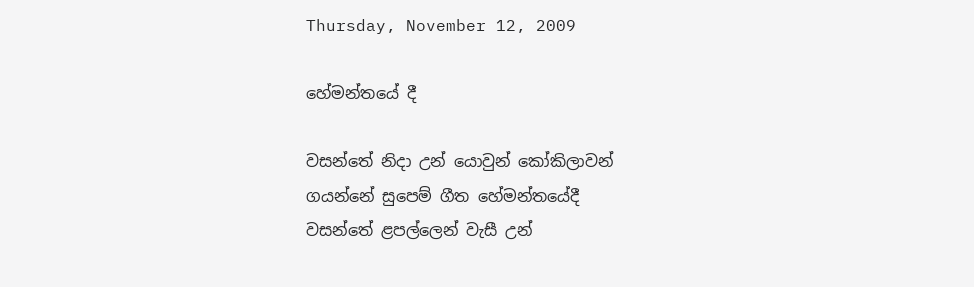Thursday, November 12, 2009

හේමන්තයේ දී

වසන්තේ නිදා උන් යොවුන් කෝකිලාවන්
ගයන්නේ සුපෙම් ගීත හේමන්තයේදී
වසන්තේ ළපල්ලෙන් වැසී උන්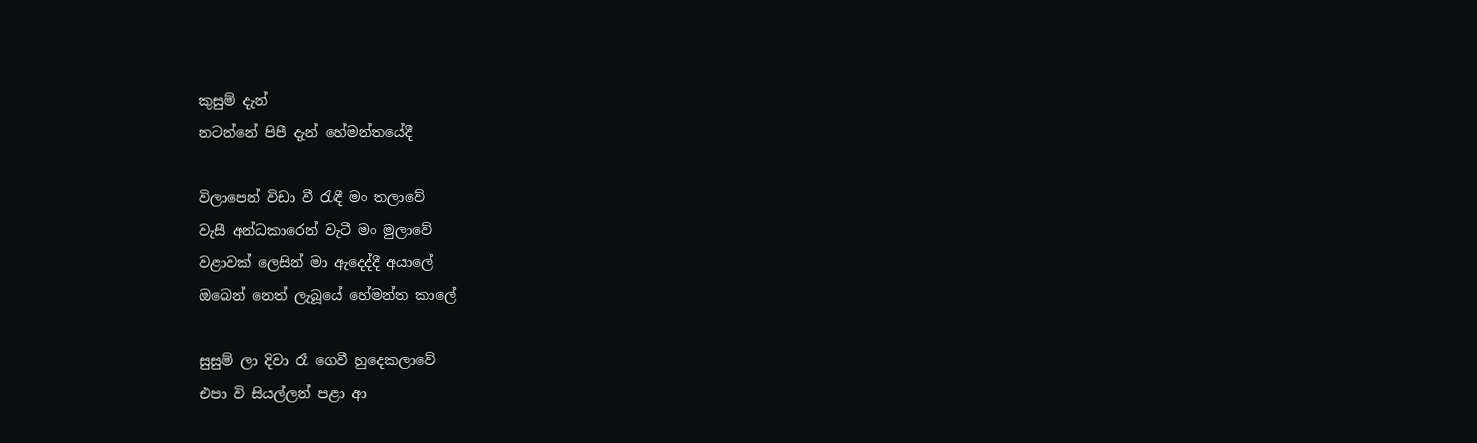කුසුම් දැන්
නටන්නේ පිපී දැන් හේමන්තයේදී

විලාපෙන් විඩා වී රැඳී මං තලාවේ
වැසී අන්ධකාරෙන් වැටී මං මුලාවේ
වළාවක් ලෙසින් මා ඇදෙද්දී අයාලේ
ඔබෙන් නෙත් ලැබූයේ හේමන්ත කාලේ

සුසුම් ලා දිවා රෑ ගෙවී හුදෙකලාවේ
එපා වි සියල්ලන් පළා ආ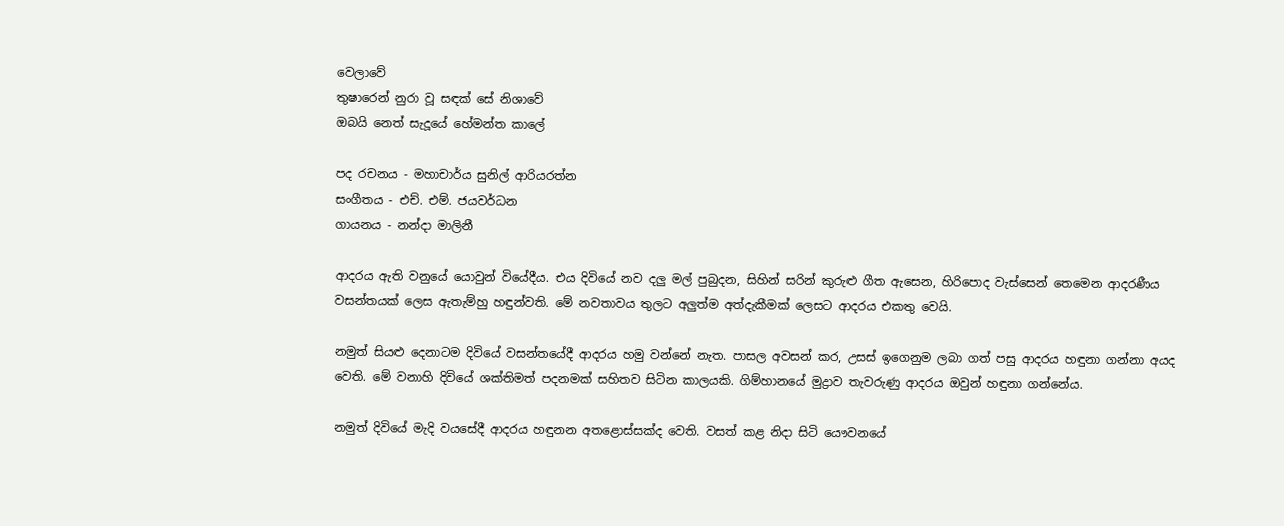වෙලාවේ
තුෂාරෙන් නුරා වූ සඳක් සේ නිශාවේ
ඔබයි නෙත් සැදූයේ හේමන්ත කාලේ

පද රචනය - මහාචාර්ය සුනිල් ආරියරත්න
සංගීතය - එච්. එම්. ජයවර්ධන
ගායනය - නන්දා මාලිනී

ආදරය ඇති වනුයේ යොවුන් වියේදීය. එය දිවියේ නව දලු මල් පුබුදන, සිහින් සරින් කුරුළු ගීත ඇසෙන, හිරිපොද වැස්සෙන් තෙමෙන ආදරණීය වසන්තයක් ලෙස ඇතැම්හු හඳුන්වති. මේ නවතාවය තුලට අලුත්ම අත්දැකීමක් ලෙසට ආදරය එකතු වෙයි.

නමුත් සියළු දෙනාටම දිවියේ වසන්තයේදී ආදරය හමු වන්නේ නැත. පාසල අවසන් කර, උසස් ඉගෙනුම ලබා ගත් පසු ආදරය හඳුනා ගන්නා අයද වෙති. මේ වනාහි දිවියේ ශක්තිමත් පදනමක් සහිතව සිටින කාලයකි. ගිම්හානයේ මුද්‍රාව තැවරුණු ආදරය ඔවුන් හඳුනා ගන්නේය.

නමුත් දිවියේ මැදි වයසේදී ආදරය හඳුනන අතළොස්සක්ද වෙති. වසත් කළ නිදා සිටි යෞවනයේ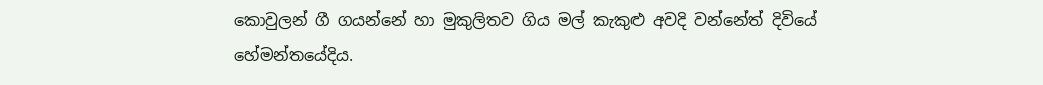කොවුලන් ගී ගයන්නේ හා මුකුලිතව ගිය මල් කැකුළු අවදි වන්නේත් දිවියේ හේමන්තයේදිය.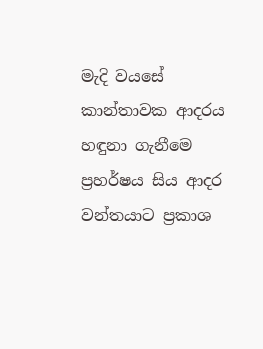මැදි වයසේ කාන්තාවක ආදරය හඳුනා ගැනීමෙ ප්‍රහර්ෂය සිය ආදර වන්තයාට ප්‍රකාශ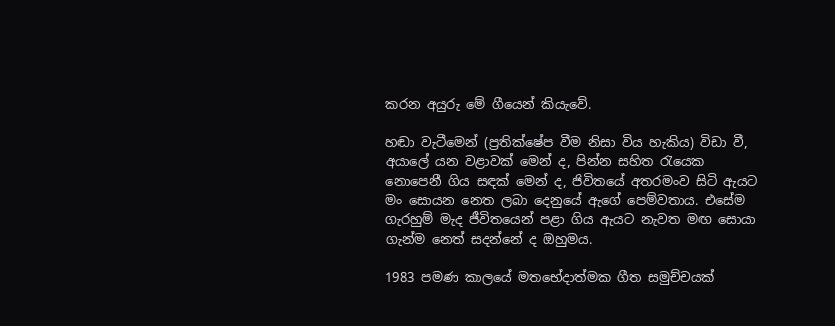කරන අයුරු මේ ගීයෙන් කියැවේ.

හඬා වැටීමෙන් (ප්‍රතික්ෂේප වීම නිසා විය හැකිය) විඩා වී, අයාලේ යන වළාවක් මෙන් ද, පින්න සහිත රැයෙක නොපෙනී ගිය සඳක් මෙන් ද, ජිවිතයේ අතරමංව සිටි ඇයට මං සොයන නෙත ලබා දෙනුයේ ඇගේ පෙම්වතාය. එසේම ගැරහුම් මැද ජීවිතයෙන් පළා ගිය ඇයට නැවත මඟ සොයා ගැන්ම නෙත් සදන්නේ ද ඔහුමය.

1983 පමණ කාලයේ මතභේදාත්මක ගීත සමුච්චයක්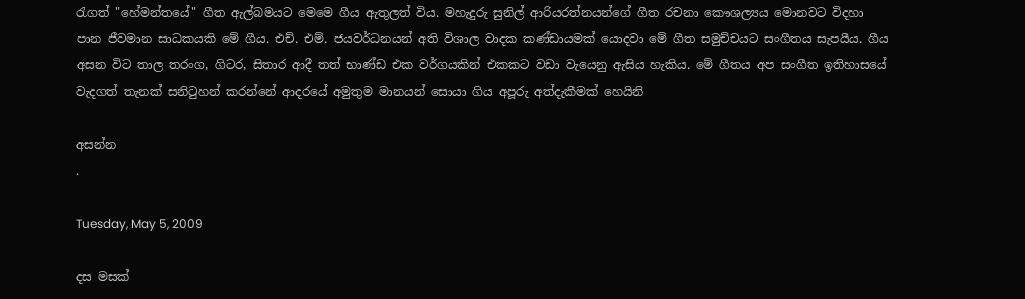රැගත් "හේමන්තයේ" ගීත ඇල්බමයට මෙමෙ ගීය ඇතුලත් විය. මහැදුරු සුනිල් ආරියරත්නයන්ගේ ගීත රචනා කෞශල්‍යය මොනවට විදහා පාන ජීවමාන සාධකයකි මේ ගීය. එච්. එම්. ජයවර්ධනයන් අති විශාල වාදක කණ්ඩායමක් යොදවා මේ ගීත සමුච්චයට සංගීතය සැපයීය. ගීය අසන විට තාල තරංග, ගිටර, සිතාර ආදී තත් භාණ්ඩ එක වර්ගයකින් එකකට වඩා වැයෙනු ඇසිය හැකිය. මේ ගීතය අප සංගීත ඉතිහාසයේ වැදගත් තැනක් සනිටුහන් කරන්නේ ආදරයේ අමුතුම මානයන් සොයා ගිය අපූරු අත්දැකීමක් හෙයිනි

අසන්න
.

Tuesday, May 5, 2009

දස මසක්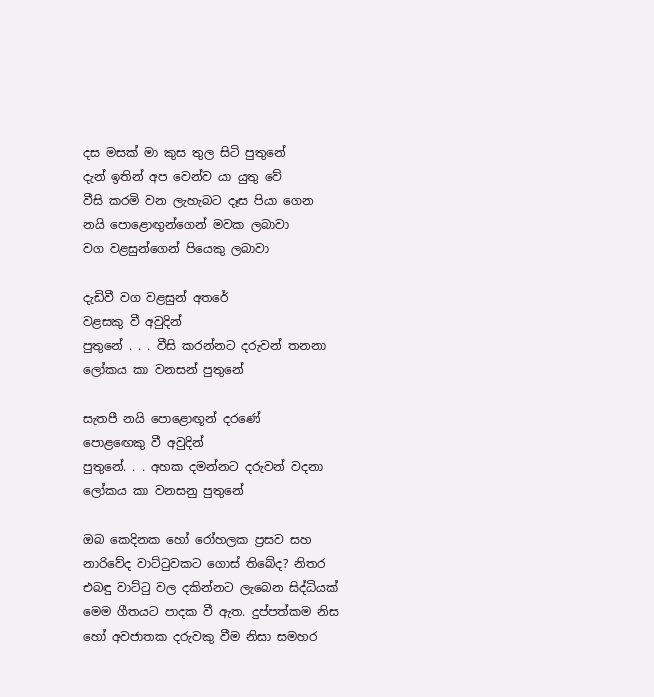දස මසක් මා කුස තුල සිටි පුතුනේ
දැන් ඉතින් අප වෙන්ව යා යුතු වේ
වීසි කරමි වන ලැහැබට දෑස පියා ගෙන
නයි පොළොඟුන්ගෙන් මවක ලබාවා
වග වළසුන්ගෙන් පියෙකු ලබාවා

දැඩිවී වග වළසුන් අතරේ
වළසකු වී අවුදින්
පුතුනේ . . . වීසි කරන්නට දරුවන් තනනා
ලෝකය කා වනසන් පුතුනේ

සැතපී නයි පොළොඟූන් දරණේ
පොළඟෙකු වී අවුදින්
පුතුනේ. . . අහක දමන්නට දරුවන් වදනා
ලෝකය කා වනසනු පුතුනේ

ඔබ කෙදිනක හෝ රෝහලක ප්‍රසව සහ නාරිවේද වාට්ටුවකට ගොස් තිබේද? නිතර එබඳු වාට්ටු වල දකින්නට ලැබෙන සිද්ධියක් මෙම ගීතයට පාදක වී ඇත. දුප්පත්කම නිස හෝ අවජාතක දරුවකු වීම නිසා සමහර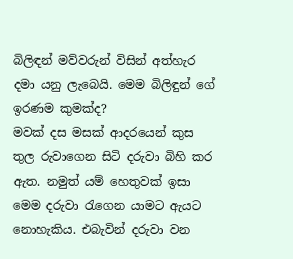බිලිඳන් මව්වරුන් විසින් අත්හැර දමා යනු ලැබෙයි. මෙම බිලිඳුන් ගේ ඉරණම කුමක්ද?
මවක් දස මසක් ආදරයෙන් කුස තුල රුවාගෙන සිටි දරුවා බිහි කර ඇත. නමුත් යම් හෙතුවක් ඉසා මෙම දරුවා රැගෙන යාමට ඇයට නොහැකිය. එබැවින් දරුවා වන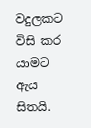වදුලකට විසි කර යාමට ඇය සිතයි.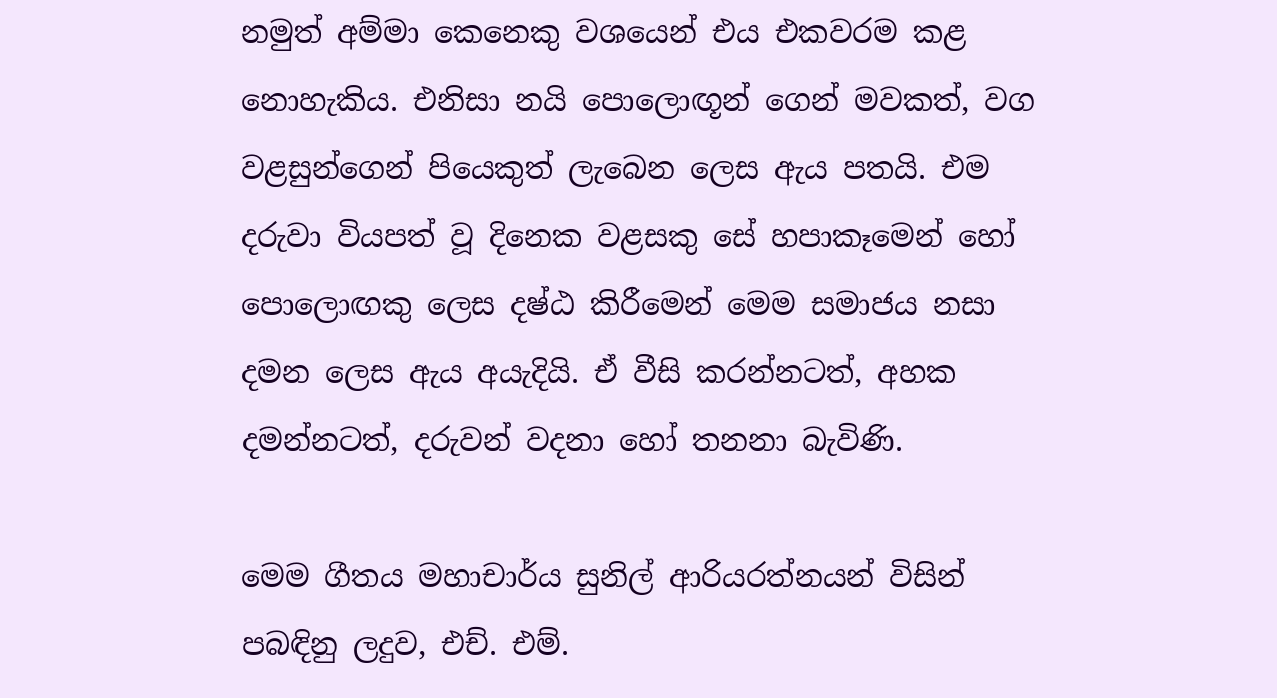නමුත් අම්මා කෙනෙකු වශයෙන් එය එකවරම කළ නොහැකිය. එනිසා නයි පොලොඟූන් ගෙන් මවකත්, වග වළසුන්ගෙන් පියෙකුත් ලැබෙන ලෙස ඇය පතයි. එම දරුවා වියපත් වූ දිනෙක වළසකු සේ හපාකෑමෙන් හෝ පොලොඟකු ලෙස දෂ්ඨ කිරීමෙන් මෙම සමාජය නසා දමන ලෙස ඇය අයැදියි. ඒ වීසි කරන්නටත්, අහක දමන්නටත්, දරුවන් වදනා හෝ තනනා බැවිණි.

මෙම ගීතය මහාචාර්ය සුනිල් ආරියරත්නයන් විසින් පබඳිනු ලදුව, එච්. එම්.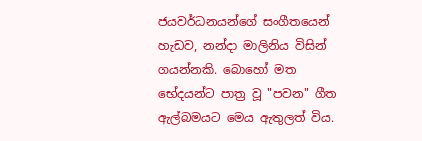ජයවර්ධනයන්ගේ සංගීතයෙන් හැඩව, නන්දා මාලිනිය විසින් ගයන්නකි. බොහෝ මත භේදයන්ට පාත්‍ර වූ "පවන" ගීත ඇල්බමයට මෙය ඇතුලත් විය.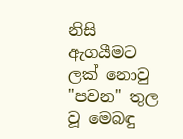නිසි ඇගයීමට ලක් නොවු "පවන" තුල වූ මෙබඳු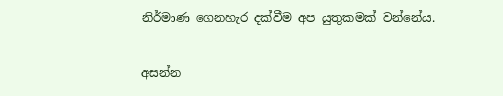නිර්මාණ ගෙනහැර දක්වීම අප යුතුකමක් වන්නේය.

අසන්න